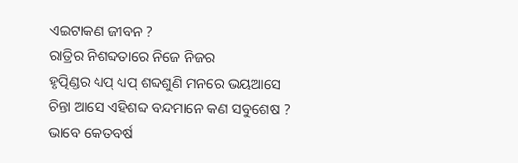ଏଇଟାକଣ ଜୀବନ ?
ରାତ୍ରିର ନିଶବ୍ଦତାରେ ନିଜେ ନିଜର
ହୃତ୍ପିଣ୍ଡର ଧ୍ୟପ୍ ଧ୍ୟପ୍ ଶବ୍ଦଶୁଣି ମନରେ ଭୟଆସେ
ଚିନ୍ତା ଆସେ ଏହିଶବ୍ଦ ବନ୍ଦମାନେ କଣ ସବୁଶେଷ ?
ଭାବେ କେତବର୍ଷ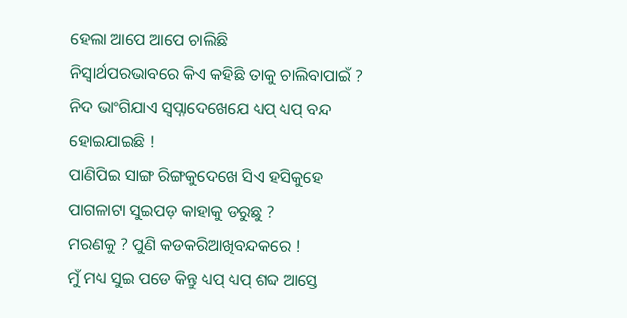ହେଲା ଆପେ ଆପେ ଚାଲିଛି
ନିସ୍ଵାର୍ଥପରଭାବରେ କିଏ କହିଛି ତାକୁ ଚାଲିବାପାଇଁ ?
ନିଦ ଭାଂଗିଯାଏ ସ୍ଵପ୍ନାଦେଖେଯେ ଧ୍ୟପ୍ ଧ୍ୟପ୍ ବନ୍ଦ ହୋଇଯାଇଛି !
ପାଣିପିଇ ସାଙ୍ଗ ରିଙ୍ଗକୁଦେଖେ ସିଏ ହସିକୁହେ ପାଗଳାଟା ସୁଇପଡ଼ କାହାକୁ ଡରୁଛୁ ?
ମରଣକୁ ? ପୁଣି କଡକରିଆଖିବନ୍ଦକରେ !
ମୁଁ ମଧ୍ୟ ସୁଇ ପଡେ କିନ୍ତୁ ଧ୍ୟପ୍ ଧ୍ୟପ୍ ଶବ୍ଦ ଆସ୍ତେ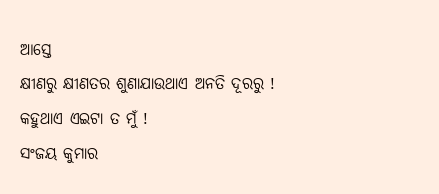ଆସ୍ତେ
କ୍ଷୀଣରୁ କ୍ଷୀଣତର ଶୁଣାଯାଉଥାଏ ଅନତି ଦୂରରୁ !
କହୁଥାଏ ଏଇଟା ତ ମୁଁ !
ସଂଜୟ କୁମାର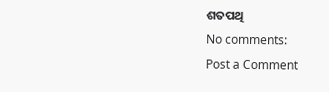ଶତପଥି
No comments:
Post a Comment